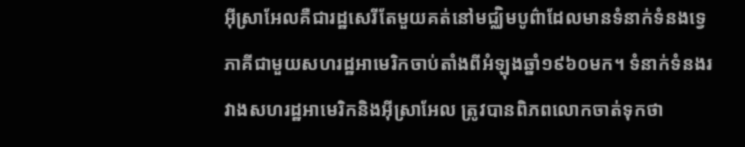អ៊ីស្រាអែលគឺជារដ្ឋសេរីតែមួយគត់នៅមជ្ឈិមបូព៌ាដែលមានទំនាក់ទំនងទ្វេភាគីជាមួយសហរដ្ឋអាមេរិកចាប់តាំងពីអំឡុងឆ្នាំ១៩៦០មក។ ទំនាក់ទំនងរវាងសហរដ្ឋអាមេរិកនិងអ៊ីស្រាអែល ត្រូវបានពិភពលោកចាត់ទុកថា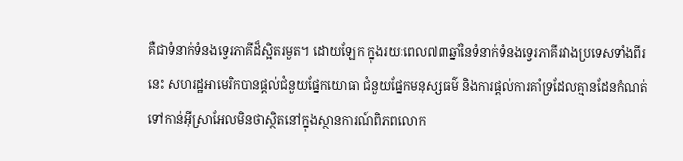គឺជាទំនាក់ទំនងទ្វេរភាគីដ៏ស្អិតរមួត។ ដោយឡែក ក្នុងរយៈពេល៧៣ឆ្នាំនៃទំនាក់ទំនងទ្វេរភាគីរវាងប្រទេសទាំងពីរនេះ សហរដ្ឋអាមេរិកបានផ្ដល់ជំនួយផ្នែកយោធា ជំនួយផ្នែកមនុស្សធម៌ និងការផ្ដល់ការគាំទ្រដែលគ្មានដែនកំណត់ទៅកាន់អ៊ីស្រាអែលមិនថាស្ថិតនៅក្នុងស្ថានការណ៍ពិភពលោក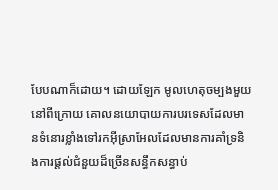បែបណាក៏ដោយ។ ដោយឡែក មូលហេតុចម្បងមួយនៅពីក្រោយ គោលនយោបាយការបរទេសដែលមានទំនោរខ្លាំងទៅរកអ៊ីស្រាអែលដែលមានការគាំទ្រនិងការផ្ដល់ជំនួយដ៏ច្រើនសន្ធឹកសន្ធាប់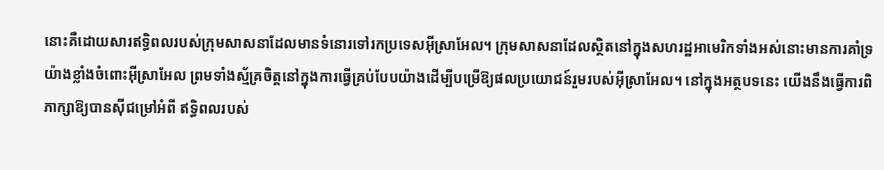នោះគឺដោយសារឥទ្ធិពលរបស់ក្រុមសាសនាដែលមានទំនោរទៅរកប្រទេសអ៊ីស្រាអែល។ ក្រុមសាសនាដែលស្ថិតនៅក្នុងសហរដ្ឋអាមេរិកទាំងអស់នោះមានការគាំទ្រយ៉ាងខ្លាំងចំពោះអ៊ីស្រាអែល ព្រមទាំងស្ម័គ្រចិត្តនៅក្នុងការធ្វើគ្រប់បែបយ៉ាងដើម្បីបម្រើឱ្យផលប្រយោជន៍រួមរបស់អ៊ីស្រាអែល។ នៅក្នុងអត្ថបទនេះ យើងនឹងធ្វើការពិភាក្សាឱ្យបានស៊ីជម្រៅអំពី ឥទ្ធិពលរបស់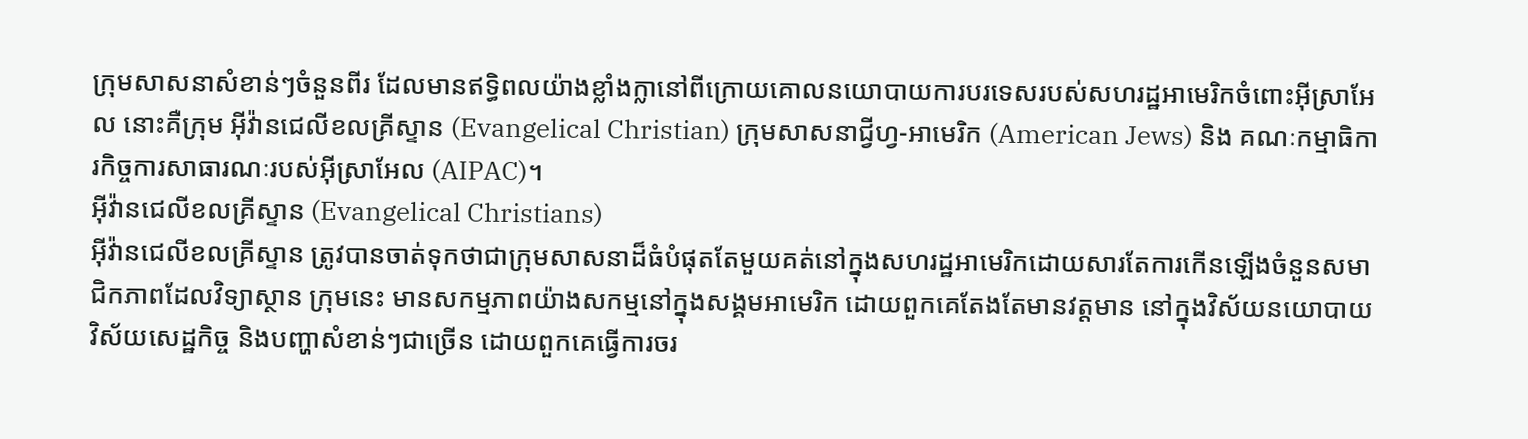ក្រុមសាសនាសំខាន់ៗចំនួនពីរ ដែលមានឥទ្ធិពលយ៉ាងខ្លាំងក្លានៅពីក្រោយគោលនយោបាយការបរទេសរបស់សហរដ្ឋអាមេរិកចំពោះអ៊ីស្រាអែល នោះគឺក្រុម អ៊ីវ៉ានជេលីខលគ្រីស្ទាន (Evangelical Christian) ក្រុមសាសនាជ្វីហ្វ-អាមេរិក (American Jews) និង គណៈកម្មាធិការកិច្ចការសាធារណៈរបស់អ៊ីស្រាអែល (AIPAC)។
អ៊ីវ៉ានជេលីខលគ្រីស្ទាន (Evangelical Christians)
អ៊ីវ៉ានជេលីខលគ្រីស្ទាន ត្រូវបានចាត់ទុកថាជាក្រុមសាសនាដ៏ធំបំផុតតែមួយគត់នៅក្នុងសហរដ្ឋអាមេរិកដោយសារតែការកើនឡើងចំនួនសមាជិកភាពដែលវិទ្យាស្ថាន ក្រុមនេះ មានសកម្មភាពយ៉ាងសកម្មនៅក្នុងសង្គមអាមេរិក ដោយពួកគេតែងតែមានវត្តមាន នៅក្នុងវិស័យនយោបាយ វិស័យសេដ្ឋកិច្ច និងបញ្ហាសំខាន់ៗជាច្រើន ដោយពួកគេធ្វើការចរ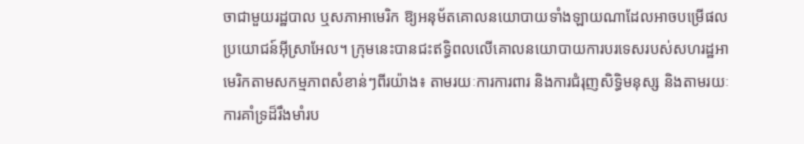ចាជាមួយរដ្ឋបាល ឬសភាអាមេរិក ឱ្យអនុម័តគោលនយោបាយទាំងឡាយណាដែលអាចបម្រើផលប្រយោជន៍អ៊ីស្រាអែល។ ក្រុមនេះបានជះឥទ្ធិពលលើគោលនយោបាយការបរទេសរបស់សហរដ្ឋអាមេរិកតាមសកម្មភាពសំខាន់ៗពីរយ៉ាង៖ តាមរយៈការការពារ និងការជំរុញសិទ្ធិមនុស្ស និងតាមរយៈការគាំទ្រដ៏រឹងមាំរប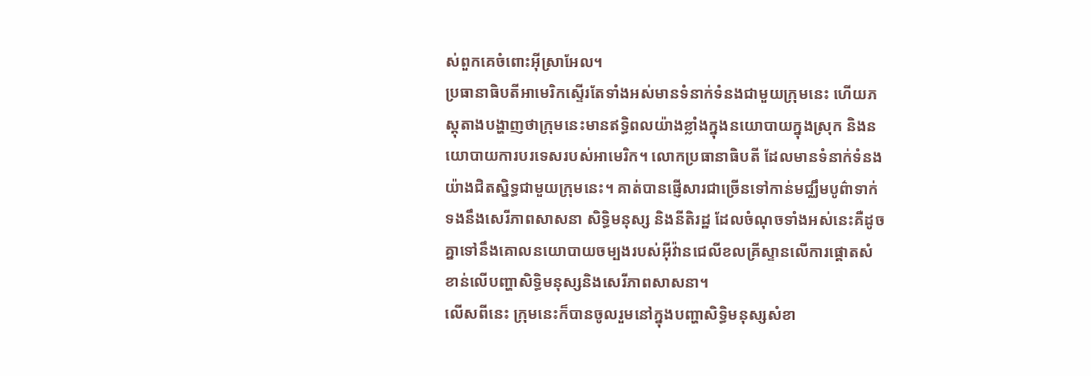ស់ពួកគេចំពោះអ៊ីស្រាអែល។
ប្រធានាធិបតីអាមេរិកស្ទើរតែទាំងអស់មានទំនាក់ទំនងជាមួយក្រុមនេះ ហើយភស្តុតាងបង្ហាញថាក្រុមនេះមានឥទ្ធិពលយ៉ាងខ្លាំងក្នុងនយោបាយក្នុងស្រុក និងនយោបាយការបរទេសរបស់អាមេរិក។ លោកប្រធានាធិបតី ដែលមានទំនាក់ទំនងយ៉ាងជិតស្និទ្ធជាមួយក្រុមនេះ។ គាត់បានផ្ញើសារជាច្រើនទៅកាន់មជ្ឈឹមបូព៌ាទាក់ទងនឹងសេរីភាពសាសនា សិទ្ធិមនុស្ស និងនីតិរដ្ឋ ដែលចំណុចទាំងអស់នេះគឺដូចគ្នាទៅនឹងគោលនយោបាយចម្បងរបស់អ៊ីវ៉ានជេលីខលគ្រីស្ទានលើការផ្តោតសំខាន់លើបញ្ហាសិទ្ធិមនុស្សនិងសេរីភាពសាសនា។
លើសពីនេះ ក្រុមនេះក៏បានចូលរួមនៅក្នុងបញ្ហាសិទ្ធិមនុស្សសំខា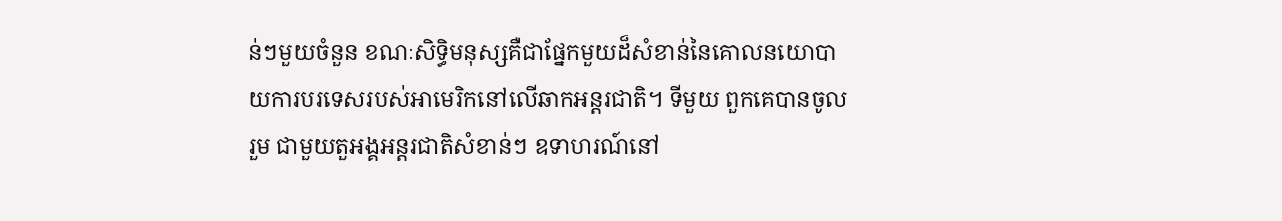ន់ៗមួយចំនួន ខណៈសិទ្ធិមនុស្សគឺជាផ្នែកមួយដ៏សំខាន់នៃគោលនយោបាយការបរទេសរបស់អាមេរិកនៅលើឆាកអន្តរជាតិ។ ទីមួយ ពួកគេបានចូលរួម ជាមួយតួអង្គអន្តរជាតិសំខាន់ៗ ឧទាហរណ៍នៅ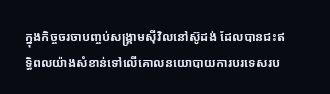ក្នុងកិច្ចចរចាបញ្ចប់សង្រ្គាមស៊ីវិលនៅស៊ូដង់ ដែលបានជះឥទ្ធិពលយ៉ាងសំខាន់ទៅលើគោលនយោបាយការបរទេសរប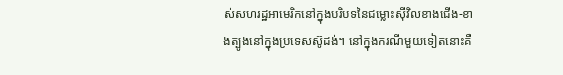ស់សហរដ្ឋអាមេរិកនៅក្នុងបរិបទនៃជម្លោះស៊ីវិលខាងជើង-ខាងត្បូងនៅក្នុងប្រទេសស៊ូដង់។ នៅក្នុងករណីមួយទៀតនោះគឺ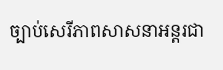ច្បាប់សេរីភាពសាសនាអន្តរជា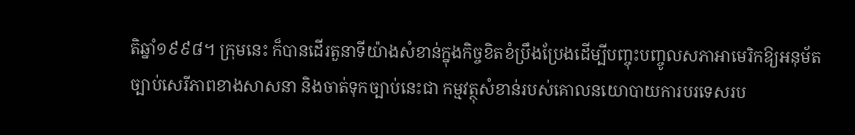តិឆ្នាំ១៩៩៨។ ក្រុមនេះ ក៏បានដើរតួនាទីយ៉ាងសំខាន់ក្នុងកិច្ចខិតខំប្រឹងប្រែងដើម្បីបញ្ចុះបញ្ចូលសភាអាមេរិកឱ្យអនុម័តច្បាប់សេរីភាពខាងសាសនា និងចាត់ទុកច្បាប់នេះជា កម្មវត្ថុសំខាន់របស់គោលនយោបាយការបរទេសរប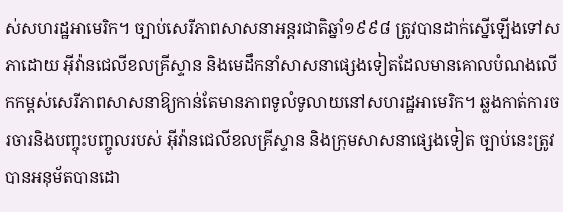ស់សហរដ្ឋអាមេរិក។ ច្បាប់សេរីភាពសាសនាអន្តរជាតិឆ្នាំ១៩៩៨ ត្រូវបានដាក់ស្នើឡើងទៅសភាដោយ អ៊ីវ៉ានជេលីខលគ្រីស្ទាន និងមេដឹកនាំសាសនាផ្សេងទៀតដែលមានគោលបំណងលើកកម្ពស់សេរីភាពសាសនាឱ្យកាន់តែមានភាពទូលំទូលាយនៅសហរដ្ឋអាមេរិក។ ឆ្លងកាត់ការចរចារនិងបញ្ចុះបញ្ចូលរបស់ អ៊ីវ៉ានជេលីខលគ្រីស្ទាន និងក្រុមសាសនាផ្សេងទៀត ច្បាប់នេះត្រូវបានអនុម័តបានដោ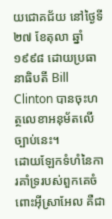យជោគជ័យ នៅថ្ងៃទី២៧ ខែតុលា ឆ្នាំ ១៩៩៨ ដោយប្រធានាធិបតី Bill Clinton បានចុះហត្ថលេខាអនុម័តលើច្បាប់នេះ។
ដោយឡែកទំហំនៃការគាំទ្ររបស់ពួកគេចំពោះអ៊ីស្រាអែល គឺជា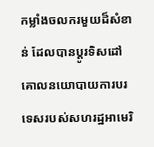កម្លាំងចលករមួយដ៏សំខាន់ ដែលបានប្ដូរទិសដៅ គោលនយោបាយការបរទេសរបស់សហរដ្ឋអាមេរិ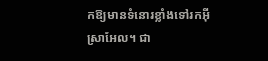កឱ្យមានទំនោរខ្លាំងទៅរកអ៊ីស្រាអែល។ ជា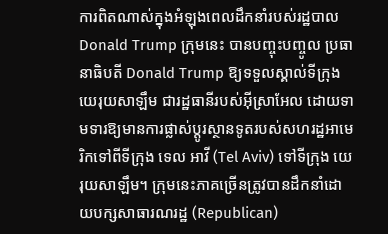ការពិតណាស់ក្នុងអំឡុងពេលដឹកនាំរបស់រដ្ឋបាល Donald Trump ក្រុមនេះ បានបញ្ចុះបញ្ចូល ប្រធានាធិបតី Donald Trump ឱ្យទទួលស្គាល់ទីក្រុង យេរុយសាឡឹម ជារដ្ឋធានីរបស់អ៊ីស្រាអែល ដោយទាមទារឱ្យមានការផ្លាស់ប្តូរស្ថានទូតរបស់សហរដ្ឋអាមេរិកទៅពីទីក្រុង ទេល អាវី (Tel Aviv) ទៅទីក្រុង យេរុយសាឡឹម។ ក្រុមនេះភាគច្រើនត្រូវបានដឹកនាំដោយបក្សសាធារណរដ្ឋ (Republican)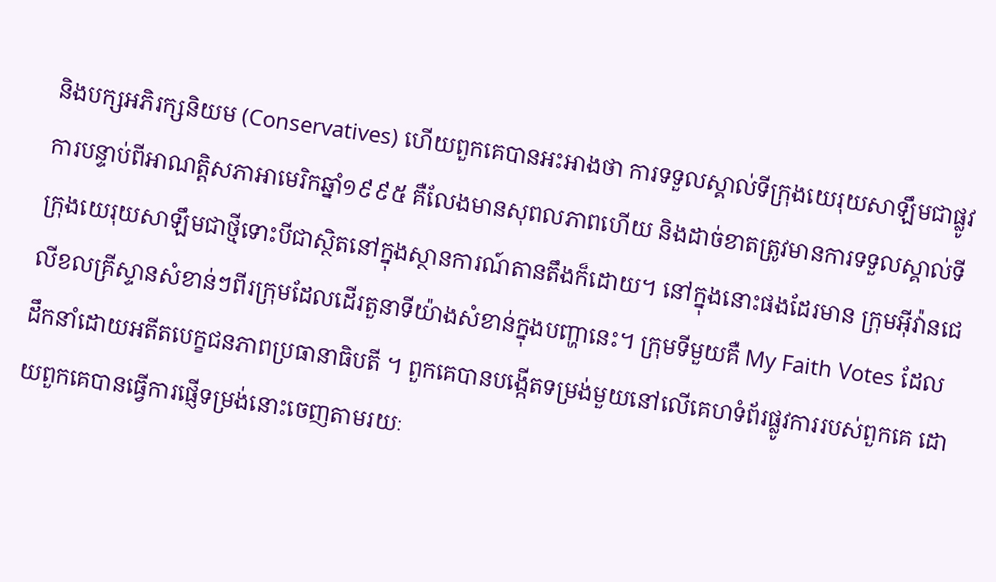និងបក្សអភិរក្សនិយម (Conservatives) ហើយពួកគេបានអះអាងថា ការទទួលស្គាល់ទីក្រុងយេរុយសាឡឹមជាផ្លូវការបន្ទាប់ពីអាណត្តិសភាអាមេរិកឆ្នាំ១៩៩៥ គឺលែងមានសុពលភាពហើយ និងដាច់ខាតត្រូវមានការទទួលស្គាល់ទីក្រុងយេរុយសាឡឹមជាថ្មីទោះបីជាស្ថិតនៅក្នុងស្ថានការណ៍តានតឹងក៏ដោយ។ នៅក្នុងនោះផងដែរមាន ក្រុមអ៊ីវ៉ានជេលីខលគ្រីស្ទានសំខាន់ៗពីរក្រុមដែលដើរតួនាទីយ៉ាងសំខាន់ក្នុងបញ្ហានេះ។ ក្រុមទីមួយគឺ My Faith Votes ដែលដឹកនាំដោយអតីតបេក្ខជនភាពប្រធានាធិបតី ។ ពួកគេបានបង្កើតទម្រង់មួយនៅលើគេហទំព័រផ្លូវការរបស់ពួកគេ ដោយពួកគេបានធ្វើការផ្ញើទម្រង់នោះចេញតាមរយៈ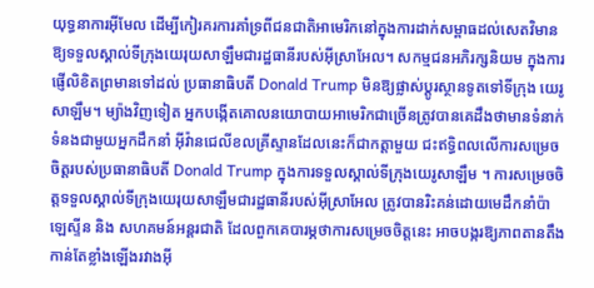យុទ្ធនាការអ៊ីមែល ដើម្បីកៀរគរការគាំទ្រពីជនជាតិអាមេរិកនៅក្នុងការដាក់សម្ពាធដល់សេតវិមាន ឱ្យទទួលស្គាល់ទីក្រុងយេរុយសាឡឹមជារដ្ឋធានីរបស់អ៊ីស្រាអែល។ សកម្មជនអភិរក្សនិយម ក្នុងការផ្ញើលិខិតព្រមានទៅដល់ ប្រធានាធិបតី Donald Trump មិនឱ្យផ្លាស់ប្តូរស្ថានទូតទៅទីក្រុង យេរូសាឡឹម។ ម្យ៉ាងវិញទៀត អ្នកបង្កើតគោលនយោបាយអាមេរិកជាច្រើនត្រូវបានគេដឹងថាមានទំនាក់ទំនងជាមួយអ្នកដឹកនាំ អ៊ីវ៉ានជេលីខលគ្រីស្ទានដែលនេះក៏ជាកត្តាមួយ ជះឥទ្ធិពលលើការសម្រេចចិត្តរបស់ប្រធានាធិបតី Donald Trump ក្នុងការទទួលស្គាល់ទីក្រុងយេរូសាឡឹម ។ ការសម្រេចចិត្តទទួលស្គាល់ទីក្រុងយេរុយសាឡឹមជារដ្ឋធានីរបស់អ៊ីស្រាអែល ត្រូវបានរិះគន់ដោយមេដឹកនាំប៉ាឡេស្ទីន និង សហគមន៍អន្តរជាតិ ដែលពួកគេបារម្ភថាការសម្រេចចិត្តនេះ អាចបង្ករឱ្យភាពតានតឹងកាន់តែខ្លាំងឡើងរវាងអ៊ី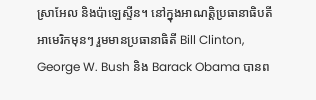ស្រាអែល និងប៉ាឡេស្ទីន។ នៅក្នុងអាណត្តិប្រធានាធិបតីអាមេរិកមុនៗ រួមមានប្រធានាធិតី Bill Clinton, George W. Bush និង Barack Obama បានព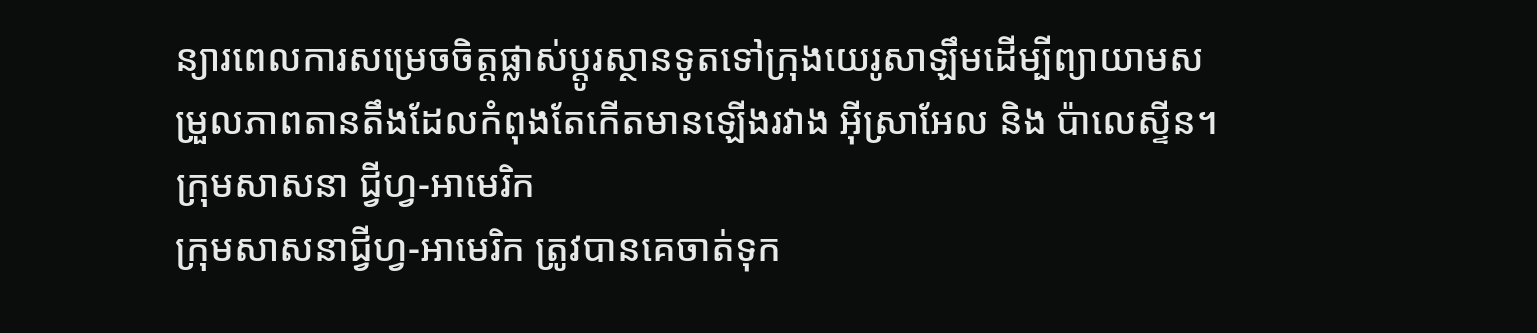ន្យារពេលការសម្រេចចិត្តផ្លាស់ប្តូរស្ថានទូតទៅក្រុងយេរូសាឡឹមដើម្បីព្យាយាមសម្រួលភាពតានតឹងដែលកំពុងតែកើតមានឡើងរវាង អ៊ីស្រាអែល និង ប៉ាលេស្ទីន។
ក្រុមសាសនា ជ្វីហ្វ-អាមេរិក
ក្រុមសាសនាជ្វីហ្វ-អាមេរិក ត្រូវបានគេចាត់ទុក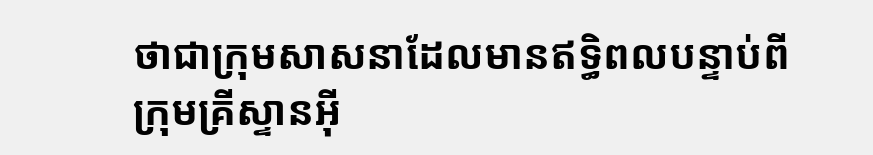ថាជាក្រុមសាសនាដែលមានឥទ្ធិពលបន្ទាប់ពីក្រុមគ្រីស្ទានអ៊ី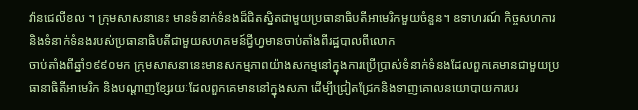វ៉ានជេលីខល ។ ក្រុមសាសនានេះ មានទំនាក់ទំនងដ៏ជិតស្និតជាមួយប្រធានាធិបតីអាមេរិកមួយចំនួន។ ឧទាហរណ៍ កិច្ចសហការ និងទំនាក់ទំនងរបស់ប្រធានាធិបតីជាមួយសហគមន៍ជ្វីហ្វមានចាប់តាំងពីរដ្ឋបាលពីលោក
ចាប់តាំងពីឆ្នាំ១៩៩០មក ក្រុមសាសនានេះមានសកម្មភាពយ៉ាងសកម្មនៅក្នុងការប្រើប្រាស់ទំនាក់ទំនងដែលពួកគេមានជាមួយប្រធានាធិតីអាមេរិក និងបណ្ដាញខ្សែរយៈដែលពួកគេមាននៅក្នុងសភា ដើម្បីជ្រៀតជ្រែកនិងទាញគោលនយោបាយការបរ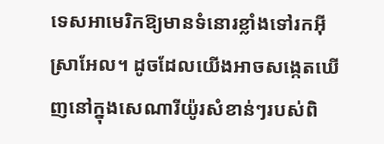ទេសអាមេរិកឱ្យមានទំនោរខ្លាំងទៅរកអ៊ីស្រាអែល។ ដូចដែលយើងអាចសង្កេតឃើញនៅក្នុងសេណារីយ៉ូរសំខាន់ៗរបស់ពិ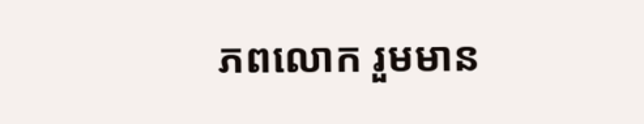ភពលោក រួមមាន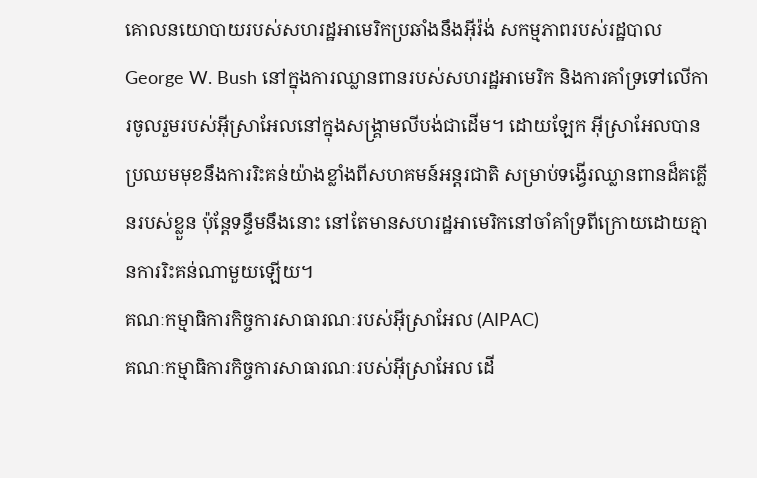គោលនយោបាយរបស់សហរដ្ឋអាមេរិកប្រឆាំងនឹងអ៊ីរ៉ង់ សកម្មភាពរបស់រដ្ឋបាល George W. Bush នៅក្នុងការឈ្លានពានរបស់សហរដ្ឋអាមេរិក និងការគាំទ្រទៅលើការចូលរួមរបស់អ៊ីស្រាអែលនៅក្នុងសង្គ្រាមលីបង់ជាដើម។ ដោយឡែក អ៊ីស្រាអែលបានប្រឈមមុខនឹងការរិះគន់យ៉ាងខ្លាំងពីសហគមន៍អន្តរជាតិ សម្រាប់ទង្វើរឈ្លានពានដ៏គគ្លើនរបស់ខ្លួន ប៉ុន្តែទន្ទឹមនឹងនោះ នៅតែមានសហរដ្ឋអាមេរិកនៅចាំគាំទ្រពីក្រោយដោយគ្មានការរិះគន់ណាមួយឡើយ។
គណៈកម្មាធិការកិច្ចការសាធារណៈរបស់អ៊ីស្រាអែល (AIPAC)
គណៈកម្មាធិការកិច្ចការសាធារណៈរបស់អ៊ីស្រាអែល ដើ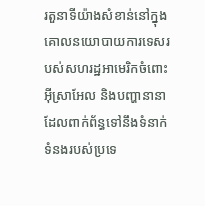រតួនាទីយ៉ាងសំខាន់នៅក្នុងគោលនយោបាយការទេសរបស់សហរដ្ឋអាមេរិកចំពោះអ៊ីស្រាអែល និងបញ្ហានានាដែលពាក់ព័ន្ធទៅនឹងទំនាក់ទំនងរបស់ប្រទេ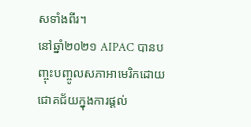សទាំងពីរ។
នៅឆ្នាំ២០២១ AIPAC បានបញ្ចុះបញ្ចូលសភាអាមេរិកដោយជោគជ័យក្នុងការផ្តល់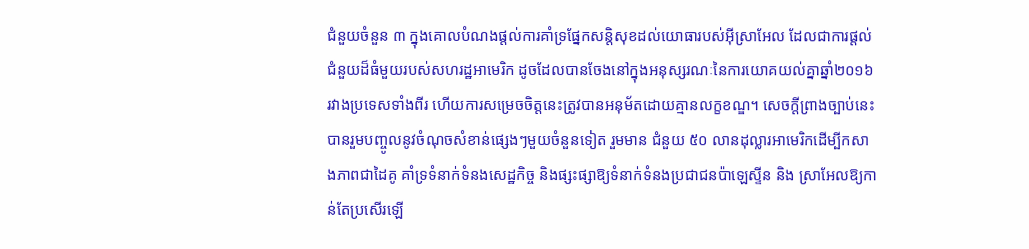ជំនួយចំនួន ៣ ក្នុងគោលបំណងផ្តល់ការគាំទ្រផ្នែកសន្តិសុខដល់យោធារបស់អ៊ីស្រាអែល ដែលជាការផ្តល់ជំនួយដ៏ធំមួយរបស់សហរដ្ឋអាមេរិក ដូចដែលបានចែងនៅក្នុងអនុស្សរណៈនៃការយោគយល់គ្នាឆ្នាំ២០១៦ រវាងប្រទេសទាំងពីរ ហើយការសម្រេចចិត្តនេះត្រូវបានអនុម័តដោយគ្មានលក្ខខណ្ឌ។ សេចក្តីព្រាងច្បាប់នេះ បានរួមបញ្ចូលនូវចំណុចសំខាន់ផ្សេងៗមួយចំនួនទៀត រួមមាន ជំនួយ ៥០ លានដុល្លារអាមេរិកដើម្បីកសាងភាពជាដៃគូ គាំទ្រទំនាក់ទំនងសេដ្ឋកិច្ច និងផ្សះផ្សាឱ្យទំនាក់ទំនងប្រជាជនប៉ាឡេស្ទីន និង ស្រាអែលឱ្យកាន់តែប្រសើរឡើ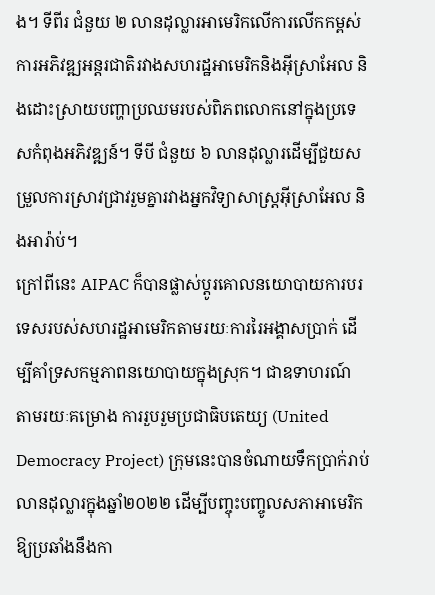ង។ ទីពីរ ជំនួយ ២ លានដុល្លារអាមេរិកលើការលើកកម្ពស់ការអភិវឌ្ឍអន្តរជាតិរវាងសហរដ្ឋអាមេរិកនិងអ៊ីស្រាអែល និងដោះស្រាយបញ្ហាប្រឈមរបស់ពិភពលោកនៅក្នុងប្រទេសកំពុងអភិវឌ្ឍន៍។ ទីបី ជំនួយ ៦ លានដុល្លារដើម្បីជួយសម្រួលការស្រាវជ្រាវរួមគ្នារវាងអ្នកវិទ្យាសាស្ត្រអ៊ីស្រាអែល និងអារ៉ាប់។
ក្រៅពីនេះ AIPAC ក៏បានផ្លាស់ប្ដូរគោលនយោបាយការបរទេសរបស់សហរដ្ឋអាមេរិកតាមរយៈការរៃអង្គាសប្រាក់ ដើម្បីគាំទ្រសកម្មភាពនយោបាយក្នុងស្រុក។ ជាឧទាហរណ៍ តាមរយៈគម្រោង ការរួបរួមប្រជាធិបតេយ្យ (United Democracy Project) ក្រុមនេះបានចំណាយទឹកប្រាក់រាប់លានដុល្លារក្នុងឆ្នាំ២០២២ ដើម្បីបញ្ចុះបញ្ចូលសភាអាមេរិកឱ្យប្រឆាំងនឹងកា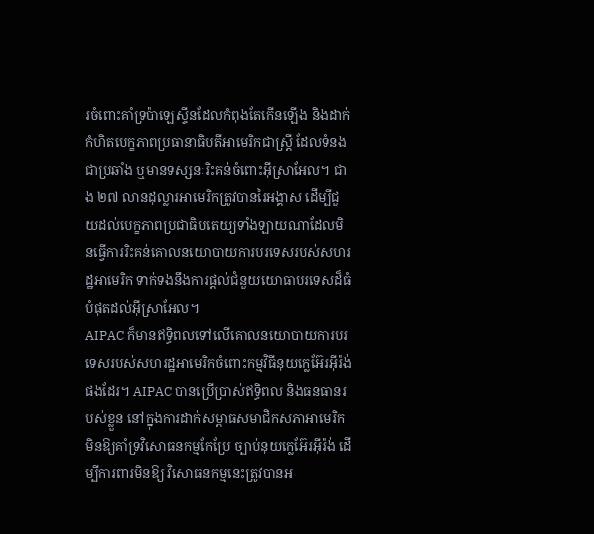រចំពោះគាំទ្រប៉ាឡេស្ទីនដែលកំពុងតែកើនឡើង និងដាក់កំហិតបេក្ខភាពប្រធានាធិបតីអាមេរិកជាស្ត្រី ដែលទំនងជាប្រឆាំង ឬមានទស្សនៈរិះគន់ចំពោះអ៊ីស្រាអែល។ ជាង ២៧ លានដុល្លារអាមេរិកត្រូវបានរៃអង្គាស ដើម្បីជួយដល់បេក្ខភាពប្រជាធិបតេយ្យទាំងឡាយណាដែលមិនធ្វើការរិះគន់គោលនយោបាយការបរទេសរបស់សហរដ្ឋអាមេរិក ទាក់ទងនឹងការផ្ដល់ជំនួយយោធាបរទេសដ៏ធំបំផុតដល់អ៊ីស្រាអែល។
AIPAC ក៏មានឥទ្ធិពលទៅលើគោលនយោបាយការបរទេសរបស់សហរដ្ឋអាមេរិកចំពោះកម្មវិធីនុយក្លេអ៊ែរអ៊ីរ៉ង់ផងដែរ។ AIPAC បានប្រើប្រាស់ឥទ្ធិពល និងធនធានរបស់ខ្លួន នៅក្នុងការដាក់សម្ពាធសមាជិកសភាអាមេរិកមិនឱ្យគាំទ្រវិសោធនកម្មកែប្រែ ច្បាប់នុយក្លេអ៊ែរអ៊ីរ៉ង់ ដើម្បីការពារមិនឱ្យ វិសោធនកម្មនេះត្រូវបានអ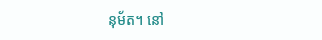នុម័ត។ នៅ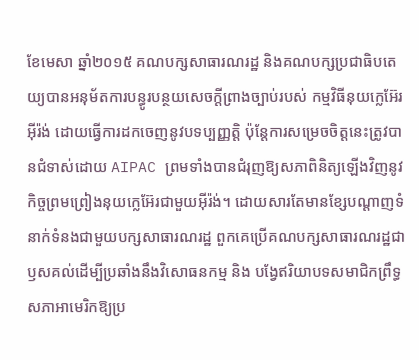ខែមេសា ឆ្នាំ២០១៥ គណបក្សសាធារណរដ្ឋ និងគណបក្សប្រជាធិបតេយ្យបានអនុម័តការបន្ធូរបន្ថយសេចក្តីព្រាងច្បាប់របស់ កម្មវិធីនុយក្លេអ៊ែរអ៊ីរ៉ង់ ដោយធ្វើការដកចេញនូវបទប្បញ្ញត្តិ ប៉ុន្តែការសម្រេចចិត្តនេះត្រូវបានជំទាស់ដោយ AIPAC ព្រមទាំងបានជំរុញឱ្យសភាពិនិត្យឡើងវិញនូវកិច្ចព្រមព្រៀងនុយក្លេអ៊ែរជាមួយអ៊ីរ៉ង់។ ដោយសារតែមានខ្សែបណ្ដាញទំនាក់ទំនងជាមួយបក្សសាធារណរដ្ឋ ពួកគេប្រើគណបក្សសាធារណរដ្ឋជាឫសគល់ដើម្បីប្រឆាំងនឹងវិសោធនកម្ម និង បង្វែឥរិយាបទសមាជិកព្រឹទ្ធសភាអាមេរិកឱ្យប្រ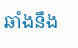ឆាំងនឹង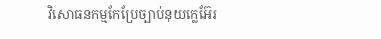វិសោធនកម្មកែប្រែច្បាប់នុយក្លេអ៊ែរ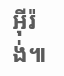អ៊ីរ៉ង់៕